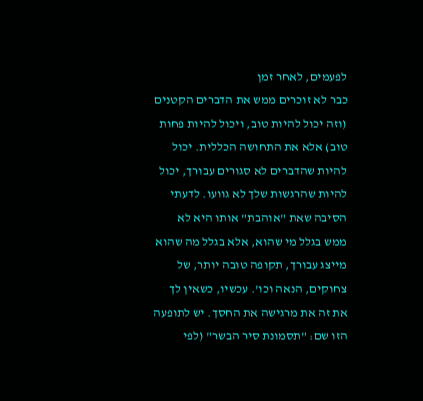לפעמים, לאחר זמן
כבר לא זוכרים ממש את הדברים הקטנים (וזה יכול להיות טוב, ויכול להיות פחות טוב) אלא את התחושה הכללית. יכול להיות שהדברים לא סגורים עבורך, יכול להיות שהרגשות שלך לא גוועו. לדעתי הסיבה שאת "אוהבת" אותו היא לא ממש בגלל מי שהוא, אלא בגלל מה שהוא מייצג עבורך, תקופה טובה יותר, של צחוקים, הנאה וכו'. עכשיו, כשאין לך את זה את מרגישה את החסך. יש לתופעה הזו שם: "תסמונת סיר הבשר" (לפי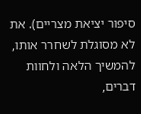סיפור יציאת מצריים). את לא מסוגלת לשחרר אותו, להמשיך הלאה ולחוות דברים,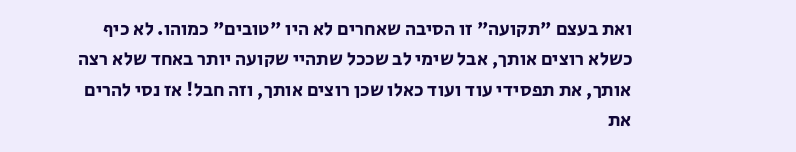ואת בעצם "תקועה" זו הסיבה שאחרים לא היו "טובים" כמוהו. לא כיף כשלא רוצים אותך, אבל שימי לב שככל שתהיי שקועה יותר באחד שלא רצה אותך, את תפסידי עוד ועוד כאלו שכן רוצים אותך, וזה חבל! אז נסי להרים את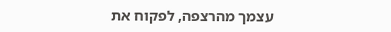עצמך מהרצפה, לפקוח את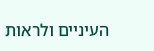העיניים ולראות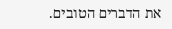את הדברים הטובים.